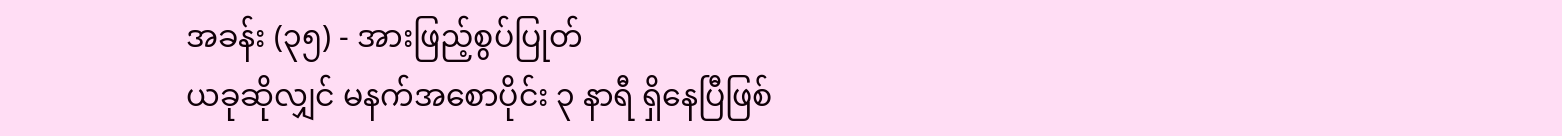အခန်း (၃၅) - အားဖြည့်စွပ်ပြုတ်
ယခုဆိုလျှင် မနက်အစောပိုင်း ၃ နာရီ ရှိနေပြီဖြစ်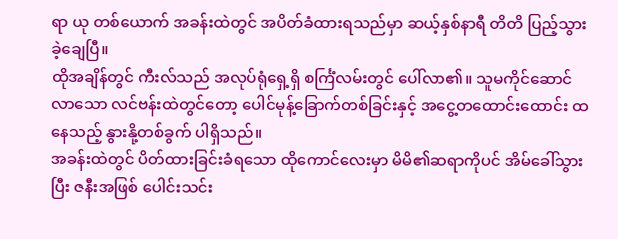ရာ ယု တစ်ယောက် အခန်းထဲတွင် အပိတ်ခံထားရသည်မှာ ဆယ့်နှစ်နာရီ တိတိ ပြည့်သွားခဲ့ချေပြီ။
ထိုအချိန်တွင် ကီးလ်သည် အလုပ်ရုံရှေ့ရှိ စင်္ကြံလမ်းတွင် ပေါ်လာ၏။ သူမကိုင်ဆောင်လာသော လင်ဗန်းထဲတွင်တော့ ပေါင်မုန့်ခြောက်တစ်ခြင်းနှင့် အငွေ့တထောင်းထောင်း ထနေသည့် နွားနို့တစ်ခွက် ပါရှိသည်။
အခန်းထဲတွင် ပိတ်ထားခြင်းခံရသော ထိုကောင်လေးမှာ မိမိ၏ဆရာကိုပင် အိမ်ခေါ်သွားပြီး ဇနီးအဖြစ် ပေါင်းသင်း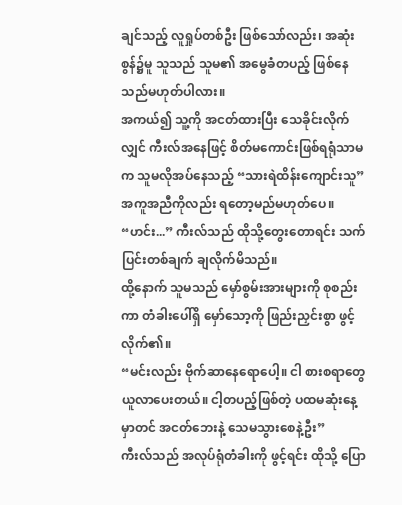ချင်သည့် လူရှုပ်တစ်ဦး ဖြစ်သော်လည်း၊ အဆုံးစွန်၌မူ သူသည် သူမ၏ အမွေခံတပည့် ဖြစ်နေသည်မဟုတ်ပါလား။
အကယ်၍ သူ့ကို အငတ်ထားပြီး သေခိုင်းလိုက်လျှင် ကီးလ်အနေဖြင့် စိတ်မကောင်းဖြစ်ရရုံသာမက သူမလိုအပ်နေသည့် “သားရဲထိန်းကျောင်းသူ” အကူအညီကိုလည်း ရတော့မည်မဟုတ်ပေ။
“ဟင်း...” ကီးလ်သည် ထိုသို့တွေးတောရင်း သက်ပြင်းတစ်ချက် ချလိုက်မိသည်။
ထို့နောက် သူမသည် မှော်စွမ်းအားများကို စုစည်းကာ တံခါးပေါ်ရှိ မှော်သော့ကို ဖြည်းညှင်းစွာ ဖွင့်လိုက်၏။
“မင်းလည်း ဗိုက်ဆာနေရောပေါ့။ ငါ စားစရာတွေ ယူလာပေးတယ်။ ငါ့တပည့်ဖြစ်တဲ့ ပထမဆုံးနေ့မှာတင် အငတ်ဘေးနဲ့ သေမသွားစေနဲ့ဦး”
ကီးလ်သည် အလုပ်ရုံတံခါးကို ဖွင့်ရင်း ထိုသို့ ပြော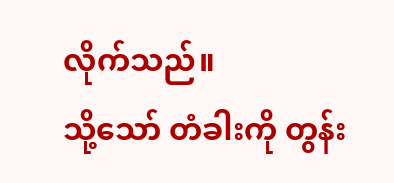လိုက်သည်။
သို့သော် တံခါးကို တွန်း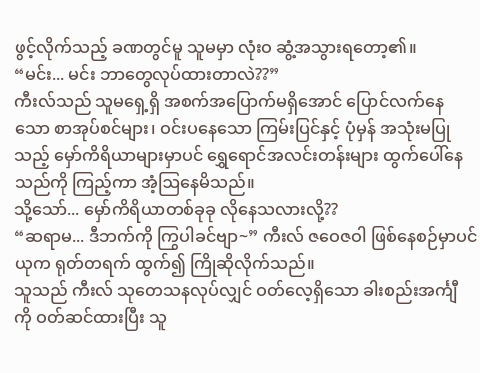ဖွင့်လိုက်သည့် ခဏတွင်မူ သူမမှာ လုံးဝ ဆွံ့အသွားရတော့၏။
“မင်း... မင်း ဘာတွေလုပ်ထားတာလဲ??”
ကီးလ်သည် သူမရှေ့ရှိ အစက်အပြောက်မရှိအောင် ပြောင်လက်နေသော စာအုပ်စင်များ၊ ဝင်းပနေသော ကြမ်းပြင်နှင့် ပုံမှန် အသုံးမပြုသည့် မှော်ကိရိယာများမှာပင် ရွှေရောင်အလင်းတန်းများ ထွက်ပေါ်နေသည်ကို ကြည့်ကာ အံ့ဩနေမိသည်။
သို့သော်... မှော်ကိရိယာတစ်ခုခု လိုနေသလားလို့??
“ဆရာမ... ဒီဘက်ကို ကြွပါခင်ဗျာ~” ကီးလ် ဇဝေဇဝါ ဖြစ်နေစဉ်မှာပင် ယုက ရုတ်တရက် ထွက်၍ ကြိုဆိုလိုက်သည်။
သူသည် ကီးလ် သုတေသနလုပ်လျှင် ဝတ်လေ့ရှိသော ခါးစည်းအင်္ကျီ ကို ဝတ်ဆင်ထားပြီး သူ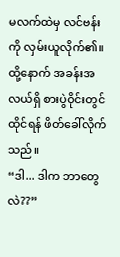မလက်ထဲမှ လင်ဗန်းကို လှမ်းယူလိုက်၏။ ထို့နောက် အခန်းအလယ်ရှိ စားပွဲဝိုင်းတွင် ထိုင်ရန် ဖိတ်ခေါ်လိုက်သည်။
“ဒါ... ဒါက ဘာတွေလဲ??”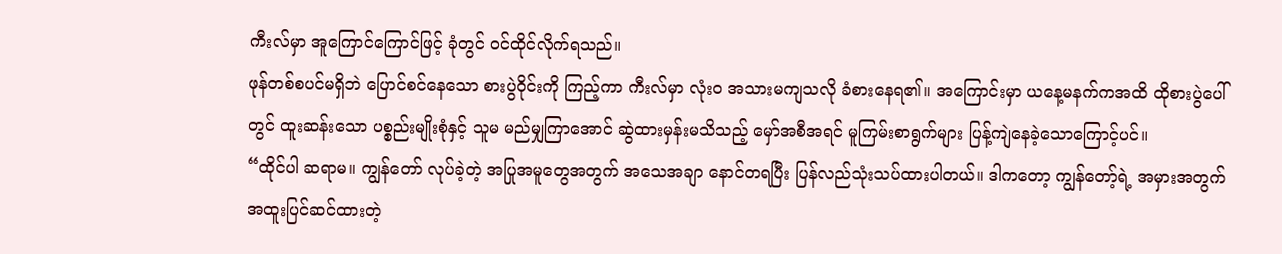ကီးလ်မှာ အူကြောင်ကြောင်ဖြင့် ခုံတွင် ဝင်ထိုင်လိုက်ရသည်။
ဖုန်တစ်စပင်မရှိဘဲ ပြောင်စင်နေသော စားပွဲဝိုင်းကို ကြည့်ကာ ကီးလ်မှာ လုံးဝ အသားမကျသလို ခံစားနေရ၏။ အကြောင်းမှာ ယနေ့မနက်ကအထိ ထိုစားပွဲပေါ်တွင် ထူးဆန်းသော ပစ္စည်းမျိုးစုံနှင့် သူမ မည်မျှကြာအောင် ဆွဲထားမှန်းမသိသည့် မှော်အစီအရင် မူကြမ်းစာရွက်များ ပြန့်ကျဲနေခဲ့သောကြောင့်ပင်။
“ထိုင်ပါ ဆရာမ။ ကျွန်တော် လုပ်ခဲ့တဲ့ အပြုအမူတွေအတွက် အသေအချာ နောင်တရပြီး ပြန်လည်သုံးသပ်ထားပါတယ်။ ဒါကတော့ ကျွန်တော့်ရဲ့ အမှားအတွက် အထူးပြင်ဆင်ထားတဲ့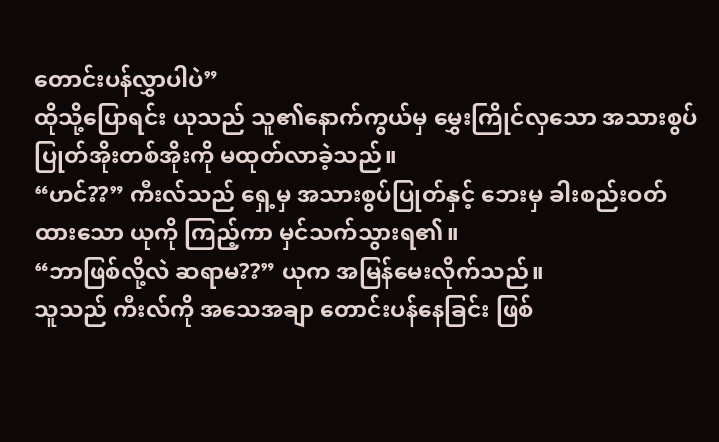တောင်းပန်လွှာပါပဲ”
ထိုသို့ပြောရင်း ယုသည် သူ၏နောက်ကွယ်မှ မွှေးကြိုင်လှသော အသားစွပ်ပြုတ်အိုးတစ်အိုးကို မထုတ်လာခဲ့သည်။
“ဟင်??” ကီးလ်သည် ရှေ့မှ အသားစွပ်ပြုတ်နှင့် ဘေးမှ ခါးစည်းဝတ်ထားသော ယုကို ကြည့်ကာ မှင်သက်သွားရ၏။
“ဘာဖြစ်လို့လဲ ဆရာမ??” ယုက အမြန်မေးလိုက်သည်။
သူသည် ကီးလ်ကို အသေအချာ တောင်းပန်နေခြင်း ဖြစ်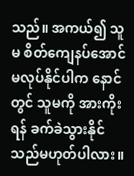သည်။ အကယ်၍ သူမ စိတ်ကျေနပ်အောင် မလုပ်နိုင်ပါက နောင်တွင် သူမကို အားကိုးရန် ခက်ခဲသွားနိုင်သည်မဟုတ်ပါလား။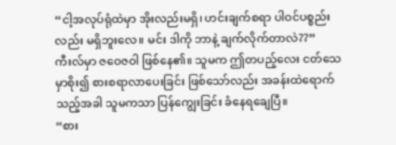“ငါ့အလုပ်ရုံထဲမှာ အိုးလည်းမရှိ၊ ဟင်းချက်စရာ ပါဝင်ပစ္စည်းလည်း မရှိဘူးလေ။ မင်း ဒါကို ဘာနဲ့ ချက်လိုက်တာလဲ??”
ကီးလ်မှာ ဇဝေဇဝါ ဖြစ်နေ၏။ သူမက ဤတပည့်လေး ငတ်သေမှာစိုး၍ စားစရာလာပေးခြင်း ဖြစ်သော်လည်း အခန်းထဲရောက်သည့်အခါ သူမကသာ ပြန်ကျွေးခြင်း ခံနေရချေပြီ။
“စား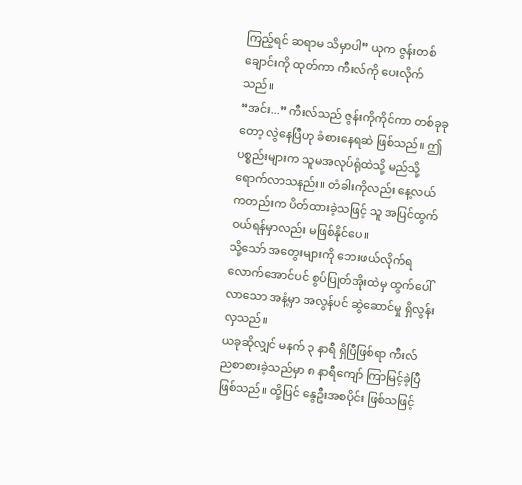ကြည့်ရင် ဆရာမ သိမှာပါ” ယုက ဇွန်းတစ်ချောင်းကို ထုတ်ကာ ကီးလ်ကို ပေးလိုက်သည်။
“အင်း...” ကီးလ်သည် ဇွန်းကိုကိုင်ကာ တစ်ခုခုတော့ လွဲနေပြီဟု ခံစားနေရဆဲ ဖြစ်သည်။ ဤပစ္စည်းများက သူမအလုပ်ရုံထဲသို့ မည်သို့ရောက်လာသနည်း။ တံခါးကိုလည်း နေ့လယ်ကတည်းက ပိတ်ထားခဲ့သဖြင့် သူ အပြင်ထွက်ဝယ်ရန်မှာလည်း မဖြစ်နိုင်ပေ။
သို့သော် အတွေးများကို ဘေးဖယ်လိုက်ရလောက်အောင်ပင် စွပ်ပြုတ်အိုးထဲမှ ထွက်ပေါ်လာသော အနံ့မှာ အလွန်ပင် ဆွဲဆောင်မှု ရှိလွန်းလှသည်။
ယခုဆိုလျှင် မနက် ၃ နာရီ ရှိပြီဖြစ်ရာ ကီးလ် ညစာစားခဲ့သည်မှာ ၈ နာရီကျော် ကြာမြင့်ခဲ့ပြီ ဖြစ်သည်။ ထို့ပြင် နွေဦးအစပိုင်း ဖြစ်သဖြင့်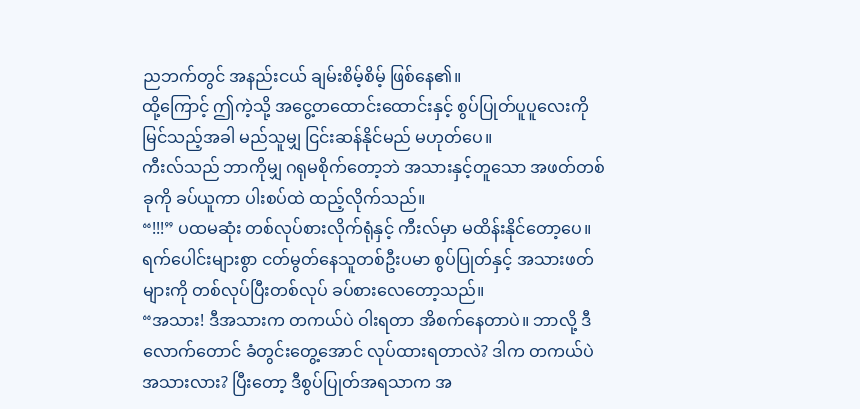ညဘက်တွင် အနည်းငယ် ချမ်းစိမ့်စိမ့် ဖြစ်နေ၏။
ထို့ကြောင့် ဤကဲ့သို့ အငွေ့တထောင်းထောင်းနှင့် စွပ်ပြုတ်ပူပူလေးကို မြင်သည့်အခါ မည်သူမျှ ငြင်းဆန်နိုင်မည် မဟုတ်ပေ။
ကီးလ်သည် ဘာကိုမျှ ဂရုမစိုက်တော့ဘဲ အသားနှင့်တူသော အဖတ်တစ်ခုကို ခပ်ယူကာ ပါးစပ်ထဲ ထည့်လိုက်သည်။
“!!!” ပထမဆုံး တစ်လုပ်စားလိုက်ရုံနှင့် ကီးလ်မှာ မထိန်းနိုင်တော့ပေ။ ရက်ပေါင်းများစွာ ငတ်မွတ်နေသူတစ်ဦးပမာ စွပ်ပြုတ်နှင့် အသားဖတ်များကို တစ်လုပ်ပြီးတစ်လုပ် ခပ်စားလေတော့သည်။
“အသား! ဒီအသားက တကယ်ပဲ ဝါးရတာ အိစက်နေတာပဲ။ ဘာလို့ ဒီလောက်တောင် ခံတွင်းတွေ့အောင် လုပ်ထားရတာလဲ? ဒါက တကယ်ပဲ အသားလား? ပြီးတော့ ဒီစွပ်ပြုတ်အရသာက အ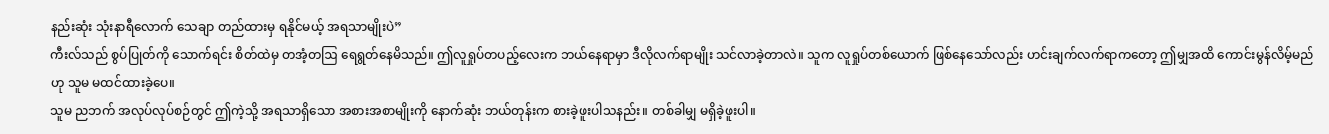နည်းဆုံး သုံးနာရီလောက် သေချာ တည်ထားမှ ရနိုင်မယ့် အရသာမျိုးပဲ”
ကီးလ်သည် စွပ်ပြုတ်ကို သောက်ရင်း စိတ်ထဲမှ တအံ့တဩ ရေရွတ်နေမိသည်။ ဤလူရှုပ်တပည့်လေးက ဘယ်နေရာမှာ ဒီလိုလက်ရာမျိုး သင်လာခဲ့တာလဲ။ သူက လူရှုပ်တစ်ယောက် ဖြစ်နေသော်လည်း ဟင်းချက်လက်ရာကတော့ ဤမျှအထိ ကောင်းမွန်လိမ့်မည်ဟု သူမ မထင်ထားခဲ့ပေ။
သူမ ညဘက် အလုပ်လုပ်စဉ်တွင် ဤကဲ့သို့ အရသာရှိသော အစားအစာမျိုးကို နောက်ဆုံး ဘယ်တုန်းက စားခဲ့ဖူးပါသနည်း။ တစ်ခါမျှ မရှိခဲ့ဖူးပါ။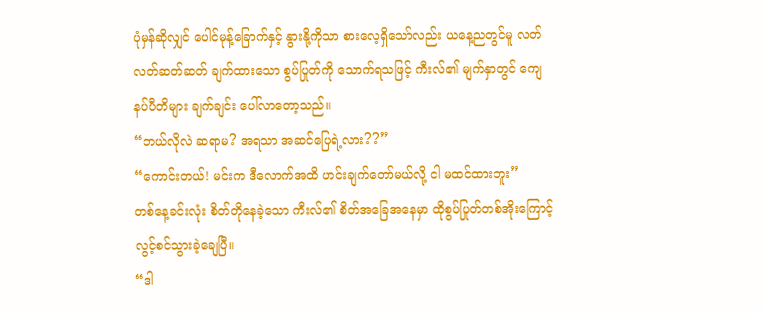ပုံမှန်ဆိုလျှင် ပေါင်မုန့်ခြောက်နှင့် နွားနို့ကိုသာ စားလေ့ရှိသော်လည်း ယနေ့ညတွင်မူ လတ်လတ်ဆတ်ဆတ် ချက်ထားသော စွပ်ပြုတ်ကို သောက်ရသဖြင့် ကီးလ်၏ မျက်နှာတွင် ကျေနပ်ပီတိများ ချက်ချင်း ပေါ်လာတော့သည်။
“ဘယ်လိုလဲ ဆရာမ? အရသာ အဆင်ပြေရဲ့လား??”
“ကောင်းတယ်! မင်းက ဒီလောက်အထိ ဟင်းချက်တော်မယ်လို့ ငါ မထင်ထားဘူး”
တစ်နေ့ခင်းလုံး စိတ်တိုနေခဲ့သော ကီးလ်၏ စိတ်အခြေအနေမှာ ထိုစွပ်ပြုတ်တစ်အိုးကြောင့် လွင့်စင်သွားခဲ့ချေပြီ။
“ဒါ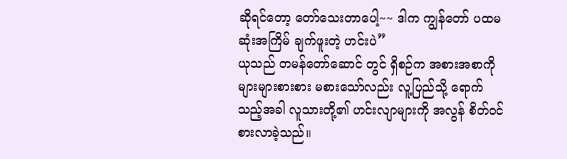ဆိုရင်တော့ တော်သေးတာပေါ့~~ ဒါက ကျွန်တော် ပထမဆုံးအကြိမ် ချက်ဖူးတဲ့ ဟင်းပဲ”
ယုသည် တမန်တော်ဆောင် တွင် ရှိစဉ်က အစားအစာကို များများစားစား မစားသော်လည်း လူ့ပြည်သို့ ရောက်သည့်အခါ လူသားတို့၏ ဟင်းလျာများကို အလွန် စိတ်ဝင်စားလာခဲ့သည်။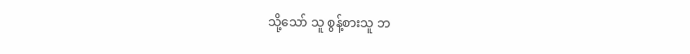သို့သော် သူ စွန့်စားသူ ဘ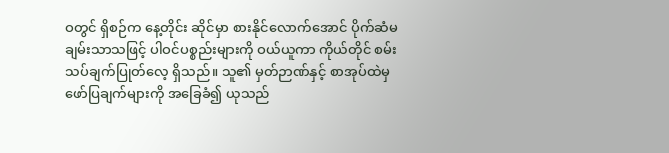ဝတွင် ရှိစဉ်က နေ့တိုင်း ဆိုင်မှာ စားနိုင်လောက်အောင် ပိုက်ဆံမချမ်းသာသဖြင့် ပါဝင်ပစ္စည်းများကို ဝယ်ယူကာ ကိုယ်တိုင် စမ်းသပ်ချက်ပြုတ်လေ့ ရှိသည်။ သူ၏ မှတ်ဉာဏ်နှင့် စာအုပ်ထဲမှ ဖော်ပြချက်များကို အခြေခံ၍ ယုသည်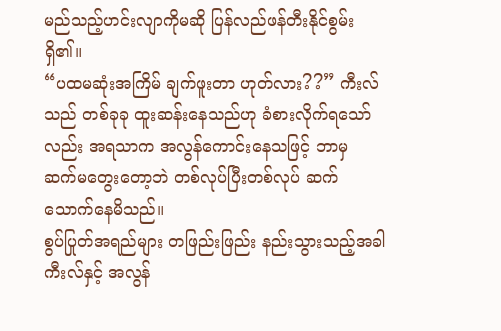မည်သည့်ဟင်းလျာကိုမဆို ပြန်လည်ဖန်တီးနိုင်စွမ်း ရှိ၏။
“ပထမဆုံးအကြိမ် ချက်ဖူးတာ ဟုတ်လား??” ကီးလ်သည် တစ်ခုခု ထူးဆန်းနေသည်ဟု ခံစားလိုက်ရသော်လည်း အရသာက အလွန်ကောင်းနေသဖြင့် ဘာမှ ဆက်မတွေးတော့ဘဲ တစ်လုပ်ပြီးတစ်လုပ် ဆက်သောက်နေမိသည်။
စွပ်ပြုတ်အရည်များ တဖြည်းဖြည်း နည်းသွားသည့်အခါ ကီးလ်နှင့် အလွန်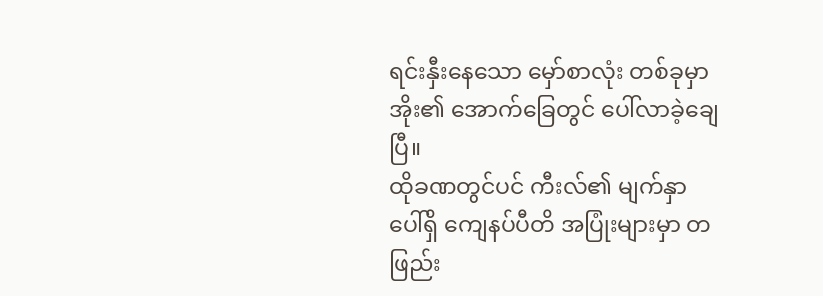ရင်းနှီးနေသော မှော်စာလုံး တစ်ခုမှာ အိုး၏ အောက်ခြေတွင် ပေါ်လာခဲ့ချေပြီ။
ထိုခဏတွင်ပင် ကီးလ်၏ မျက်နှာပေါ်ရှိ ကျေနပ်ပီတိ အပြုံးများမှာ တဖြည်း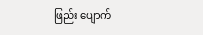ဖြည်း ပျောက်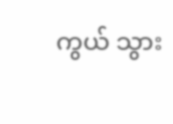ကွယ် သွား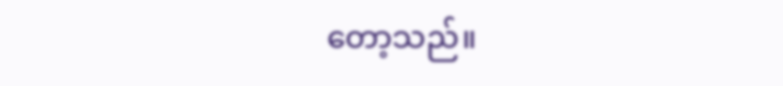တော့သည်။